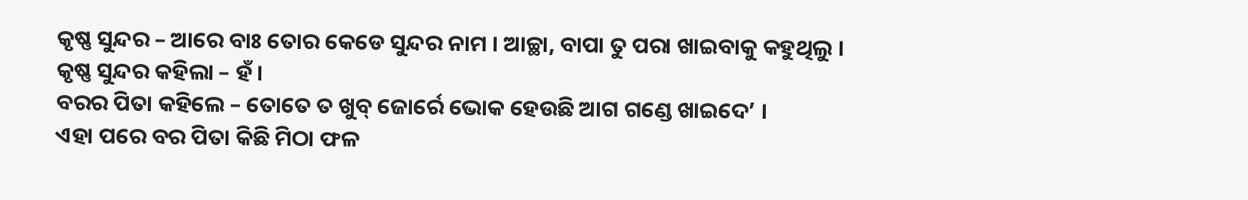କୃଷ୍ଣ ସୁନ୍ଦର – ଆରେ ବାଃ ତୋର କେଡେ ସୁନ୍ଦର ନାମ । ଆଚ୍ଛା, ବାପା ତୁ ପରା ଖାଇବାକୁ କହୁଥିଲୁ ।
କୃଷ୍ଣ ସୁନ୍ଦର କହିଲା – ହଁ ।
ବରର ପିତା କହିଲେ – ତୋତେ ତ ଖୁବ୍ ଜୋର୍ରେ ଭୋକ ହେଉଛି ଆଗ ଗଣ୍ଡେ ଖାଇଦେ’ ।
ଏହା ପରେ ବର ପିତା କିଛି ମିଠା ଫଳ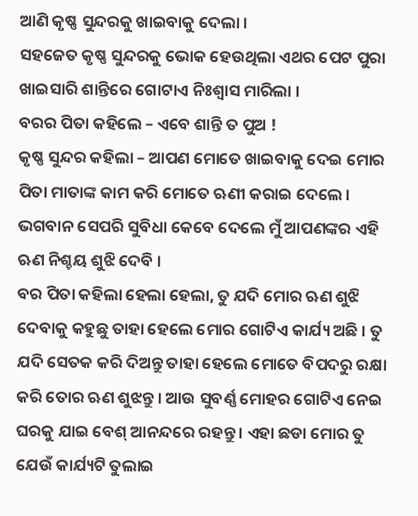ଆଣି କୃଷ୍ଣ ସୁନ୍ଦରକୁ ଖାଇବାକୁ ଦେଲା ।
ସହଜେତ କୃଷ୍ଣ ସୁନ୍ଦରକୁ ଭୋକ ହେଉଥିଲା ଏଥର ପେଟ ପୁରା ଖାଇସାରି ଶାନ୍ତିରେ ଗୋଟାଏ ନିଃଶ୍ୱାସ ମାରିଲା ।
ବରର ପିତା କହିଲେ – ଏବେ ଶାନ୍ତି ତ ପୁଅ !
କୃଷ୍ଣ ସୁନ୍ଦର କହିଲା – ଆପଣ ମୋତେ ଖାଇବାକୁ ଦେଇ ମୋର ପିତା ମାତାଙ୍କ କାମ କରି ମୋତେ ଋଣୀ କରାଇ ଦେଲେ । ଭଗବାନ ସେପରି ସୁବିଧା କେବେ ଦେଲେ ମୁଁ ଆପଣଙ୍କର ଏହି ଋଣ ନିଶ୍ଚୟ ଶୁଝି ଦେବି ।
ବର ପିତା କହିଲା ହେଲା ହେଲା, ତୁ ଯଦି ମୋର ଋଣ ଶୁଝି ଦେବାକୁ କହୁଛୁ ତାହା ହେଲେ ମୋର ଗୋଟିଏ କାର୍ଯ୍ୟ ଅଛି । ତୁ ଯଦି ସେତକ କରି ଦିଅନ୍ତୁ ତାହା ହେଲେ ମୋତେ ବିପଦରୁ ରକ୍ଷା କରି ତୋର ଋଣ ଶୁଝନ୍ତୁ । ଆଉ ସୁବର୍ଣ୍ଣ ମୋହର ଗୋଟିଏ ନେଇ ଘରକୁ ଯାଇ ବେଶ୍ ଆନନ୍ଦରେ ରହନ୍ତୁ । ଏହା ଛଡା ମୋର ତୁ ଯେଉଁ କାର୍ଯ୍ୟଟି ତୁଲାଇ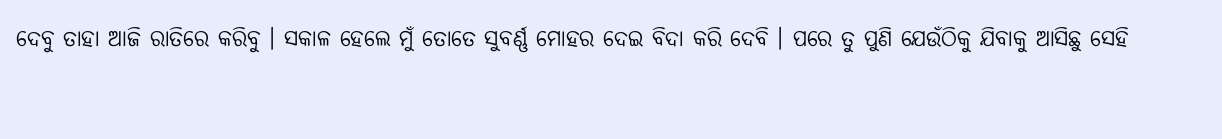ଦେବୁ ତାହା ଆଜି ରାତିରେ କରିବୁ । ସକାଳ ହେଲେ ମୁଁ ତୋତେ ସୁବର୍ଣ୍ଣ ମୋହର ଦେଇ ବିଦା କରି ଦେବି । ପରେ ତୁ ପୁଣି ଯେଉଁଠିକୁ ଯିବାକୁ ଆସିଛୁ ସେହି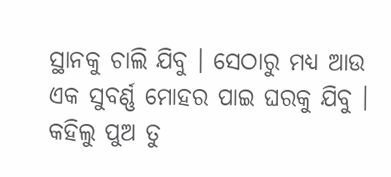ସ୍ଥାନକୁ ଚାଲି ଯିବୁ । ସେଠାରୁ ମଧ୍ୟ ଆଉ ଏକ ସୁବର୍ଣ୍ଣ ମୋହର ପାଇ ଘରକୁ ଯିବୁ । କହିଲୁ ପୁଅ ତୁ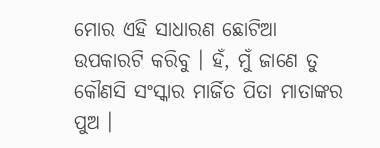ମୋର ଏହି ସାଧାରଣ ଛୋଟିଆ ଉପକାରଟି କରିବୁ । ହଁ, ମୁଁ ଜାଣେ ତୁ କୌଣସି ସଂସ୍କାର ମାର୍ଜିତ ପିତା ମାତାଙ୍କର ପୁଅ ।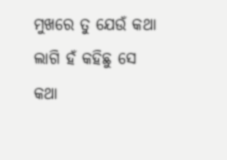ମୁଖରେ ତୁ ଯେଉଁ କଥା ଲାଗି ହଁ କହିଛୁ ସେ କଥା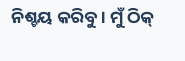ନିଶ୍ଚୟ କରିବୁ । ମୁଁ ଠିକ୍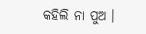କହିଲି ନା ପୁଅ ।